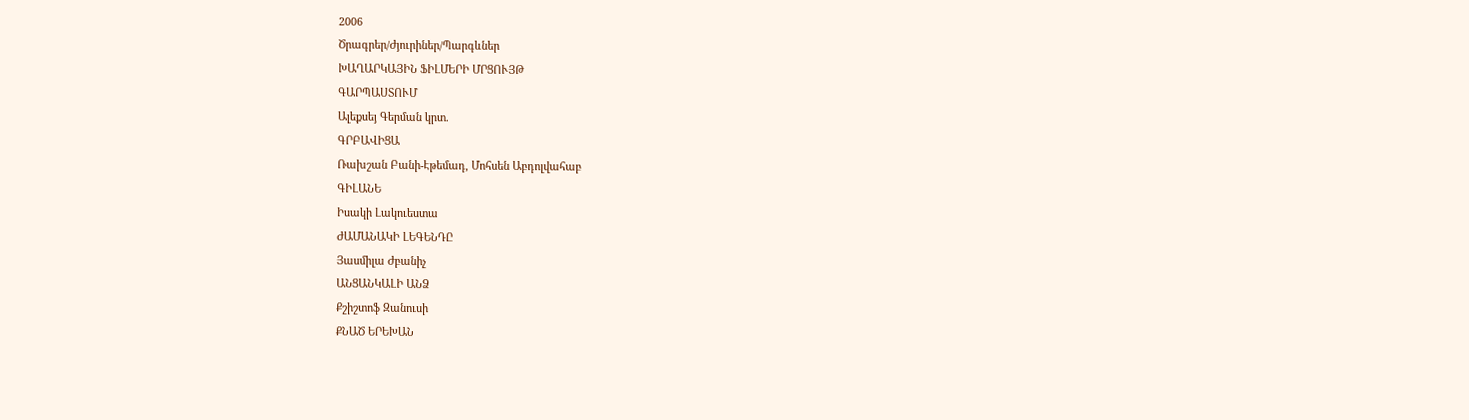2006
Ծրագրեր/Ժյուրիներ/Պարգևներ
ԽԱՂԱՐԿԱՅԻՆ ՖԻԼՄԵՐԻ ՄՐՑՈՒՅԹ
ԳԱՐՊԱՍՏՈՒՄ
Ալեքսեյ Գերման կրտ.
ԳՐԲԱՎԻՑԱ
Ռախշան Բանի-Էթեմադ, Մոհսեն Աբդոլվահաբ
ԳԻԼԱՆԵ
Իսակի Լակուեստա
ԺԱՄԱՆԱԿԻ ԼԵԳԵՆԴԸ
Յասմիլա Ժբանիչ
ԱՆՑԱՆԿԱԼԻ ԱՆՁ
Քշիշտոֆ Զանուսի
ՔՆԱԾ ԵՐԵԽԱՆ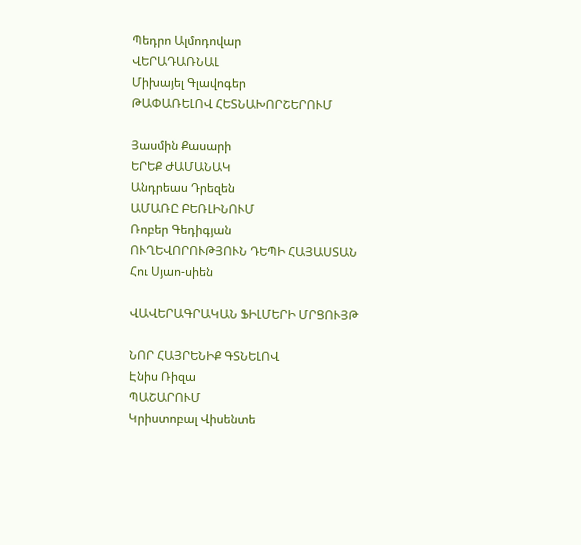Պեդրո Ալմոդովար
ՎԵՐԱԴԱՌՆԱԼ
Միխայել Գլավոգեր
ԹԱՓԱՌԵԼՈՎ ՀԵՏՆԱԽՈՐՇԵՐՈՒՄ

Յասմին Քասարի
ԵՐԵՔ ԺԱՄԱՆԱԿ
Անդրեաս Դրեզեն
ԱՄԱՌԸ ԲԵՌԼԻՆՈՒՄ
Ռոբեր Գեդիգյան
ՈՒՂԵՎՈՐՈՒԹՅՈՒՆ ԴԵՊԻ ՀԱՅԱՍՏԱՆ
Հու Սյաո-սիեն

ՎԱՎԵՐԱԳՐԱԿԱՆ ՖԻԼՄԵՐԻ ՄՐՑՈՒՅԹ

ՆՈՐ ՀԱՅՐԵՆԻՔ ԳՏՆԵԼՈՎ
Էնիս Ռիզա
ՊԱՇԱՐՈՒՄ
Կրիստոբալ Վիսենտե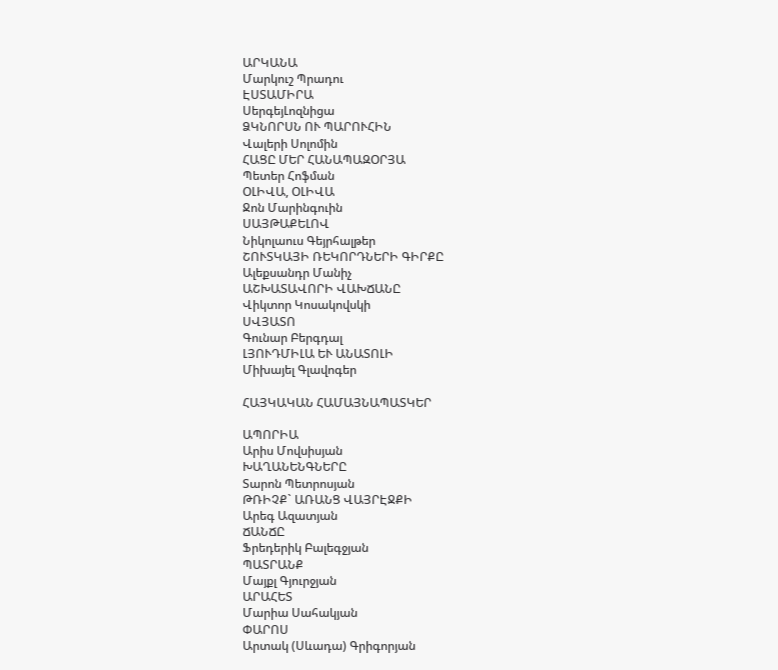ԱՐԿԱՆԱ
Մարկուշ Պրադու
ԷՍՏԱՄԻՐԱ
ՍերգեյԼոզնիցա
ՁԿՆՈՐՍՆ ՈՒ ՊԱՐՈՒՀԻՆ
Վալերի Սոլոմին
ՀԱՑԸ ՄԵՐ ՀԱՆԱՊԱԶՕՐՅԱ
Պետեր Հոֆման
ՕԼԻՎԱ, ՕԼԻՎԱ
Ջոն Մարինգուին
ՍԱՅԹԱՔԵԼՈՎ
Նիկոլաուս Գեյրհալթեր
ՇՈՒՏԿԱՅԻ ՌԵԿՈՐԴՆԵՐԻ ԳԻՐՔԸ
Ալեքսանդր Մանիչ
ԱՇԽԱՏԱՎՈՐԻ ՎԱԽՃԱՆԸ
Վիկտոր Կոսակովսկի
ՍՎՅԱՏՈ
Գունար Բերգդալ
ԼՅՈՒԴՄԻԼԱ ԵՒ ԱՆԱՏՈԼԻ
Միխայել Գլավոգեր

ՀԱՅԿԱԿԱՆ ՀԱՄԱՅՆԱՊԱՏԿԵՐ

ԱՊՈՐԻԱ
Արիս Մովսիսյան
ԽԱՂԱՆԵՆԳՆԵՐԸ
Տարոն Պետրոսյան
ԹՌԻՉՔ` ԱՌԱՆՑ ՎԱՅՐԷՋՔԻ
Արեգ Ազատյան
ՃԱՆՃԸ
Ֆրեդերիկ Բալեգջյան
ՊԱՏՐԱՆՔ
Մայքլ Գյուրջյան
ԱՐԱՀԵՏ
Մարիա Սահակյան
ՓԱՐՈՍ
Արտակ (Սևադա) Գրիգորյան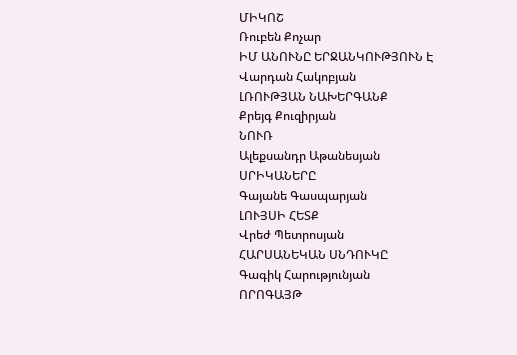ՄԻԿՈՇ
Ռուբեն Քոչար
ԻՄ ԱՆՈՒՆԸ ԵՐՋԱՆԿՈՒԹՅՈՒՆ Է
Վարդան Հակոբյան
ԼՌՈՒԹՅԱՆ ՆԱԽԵՐԳԱՆՔ
Քրեյգ Քուզիրյան
ՆՈՒՌ
Ալեքսանդր Աթանեսյան
ՍՐԻԿԱՆԵՐԸ
Գայանե Գասպարյան
ԼՈՒՅՍԻ ՀԵՏՔ
Վրեժ Պետրոսյան
ՀԱՐՍԱՆԵԿԱՆ ՍՆԴՈՒԿԸ
Գագիկ Հարությունյան
ՈՐՈԳԱՅԹ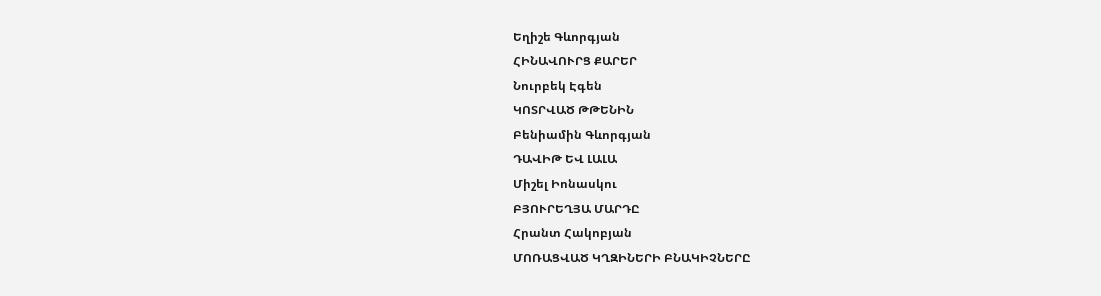Եղիշե Գևորգյան
ՀԻՆԱՎՈՒՐՑ ՔԱՐԵՐ
Նուրբեկ Էգեն
ԿՈՏՐՎԱԾ ԹԹԵՆԻՆ
Բենիամին Գևորգյան
ԴԱՎԻԹ ԵՎ ԼԱԼԱ
Միշել Իոնասկու
ԲՅՈՒՐԵՂՅԱ ՄԱՐԴԸ
Հրանտ Հակոբյան
ՄՈՌԱՑՎԱԾ ԿՂԶԻՆԵՐԻ ԲՆԱԿԻՉՆԵՐԸ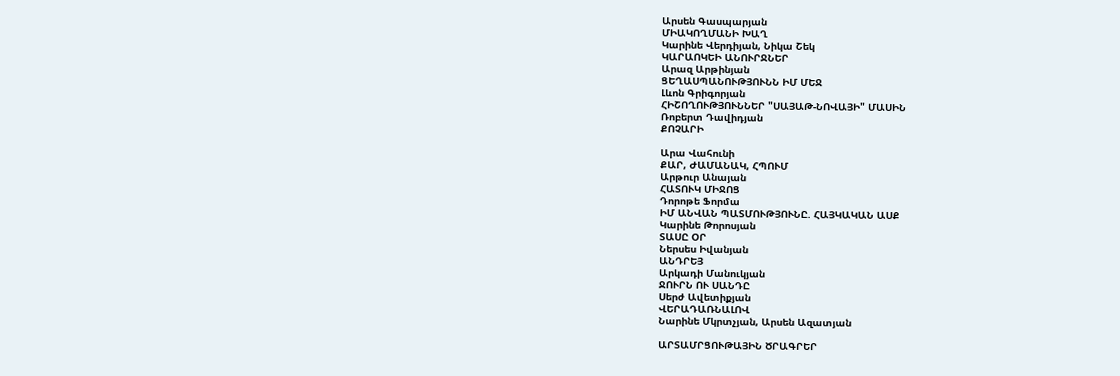Արսեն Գասպարյան
ՄԻԱԿՈՂՄԱՆԻ ԽԱՂ
Կարինե Վերդիյան, Նիկա Շեկ
ԿԱՐԱՈԿԵԻ ԱՆՈՒՐՋՆԵՐ
Արազ Արթինյան
ՑԵՂԱՍՊԱՆՈՒԹՅՈՒՆՆ ԻՄ ՄԵՋ
Լևոն Գրիգորյան
ՀԻՇՈՂՈՒԹՅՈՒՆՆԵՐ "ՍԱՅԱԹ-ՆՈՎԱՅԻ" ՄԱՍԻՆ
Ռոբերտ Դավիդյան
ՔՈՉԱՐԻ

Արա Վահունի
ՔԱՐ, ԺԱՄԱՆԱԿ, ՀՊՈՒՄ
Արթուր Անայան
ՀԱՏՈՒԿ ՄԻՋՈՑ
Դորոթե Ֆորմա
ԻՄ ԱՆՎԱՆ ՊԱՏՄՈՒԹՅՈՒՆԸ. ՀԱՅԿԱԿԱՆ ԱՍՔ
Կարինե Թորոսյան
ՏԱՍԸ ՕՐ
Ներսես Իվանյան
ԱՆԴՐԵՅ
Արկադի Մանուկյան
ՋՈՒՐՆ ՈՒ ՍԱՆԴԸ
Սերժ Ավետիքյան
ՎԵՐԱԴԱՌՆԱԼՈՎ
Նարինե Մկրտչյան, Արսեն Ազատյան

ԱՐՏԱՄՐՑՈՒԹԱՅԻՆ ԾՐԱԳՐԵՐ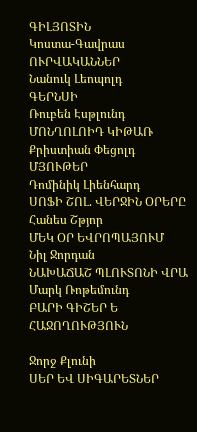ԳԻԼՅՈՏԻՆ
Կոստա-Գավրաս
ՈՒՐՎԱԿԱՆՆԵՐ
Նանուկ Լեոպոլդ
ԳԵՐՆՍԻ
Ռուբեն Էսթլունդ
ՄՈՆՂՈԼՈԻԴ ԿԻԹԱՌ
Քրիստիան Փեցոլդ
ՄՅՈՒԹԵՐ
Դոմինիկ Լիենհարդ
ՍՈՖԻ ՇՈԼ. ՎԵՐՋԻՆ ՕՐԵՐԸ
Հանես Շթյոր
ՄԵԿ ՕՐ ԵՎՐՈՊԱՅՈՒՄ
Նիլ Ջորդան
ՆԱԽԱՃԱՇ ՊԼՈՒՏՈՆԻ ՎՐԱ
Մարկ Ռոթեմունդ
ԲԱՐԻ ԳԻՇԵՐ Ե ՀԱՋՈՂՈՒԹՅՈՒՆ

Ջորջ Քլունի
ՍԵՐ ԵՎ ՍԻԳԱՐԵՏՆԵՐ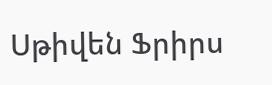Սթիվեն Ֆրիրս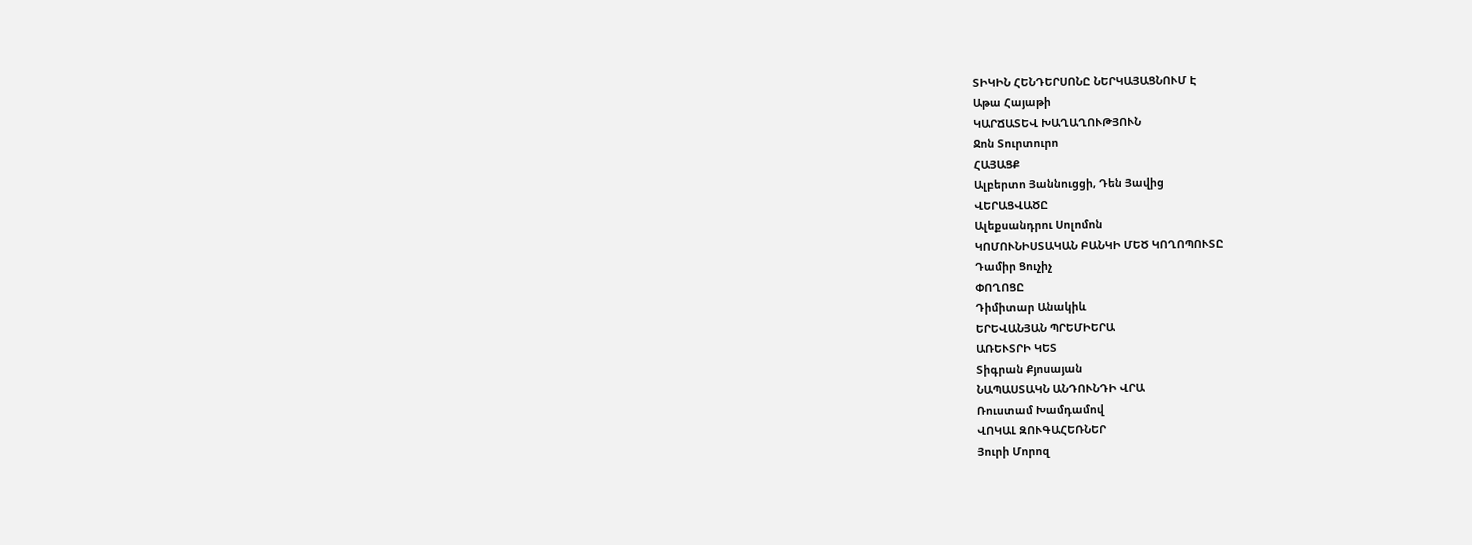ՏԻԿԻՆ ՀԵՆԴԵՐՍՈՆԸ ՆԵՐԿԱՅԱՑՆՈՒՄ Է
Աթա Հայաթի
ԿԱՐՃԱՏԵՎ ԽԱՂԱՂՈՒԹՅՈՒՆ
Ջոն Տուրտուրո
ՀԱՅԱՑՔ
Ալբերտո Յաննուցցի, Դեն Յավից
ՎԵՐԱՑՎԱԾԸ
Ալեքսանդրու Սոլոմոն
ԿՈՄՈՒՆԻՍՏԱԿԱՆ ԲԱՆԿԻ ՄԵԾ ԿՈՂՈՊՈՒՏԸ
Դամիր Ցուչիչ
ՓՈՂՈՑԸ
Դիմիտար Անակիև
ԵՐԵՎԱՆՅԱՆ ՊՐԵՄԻԵՐԱ
ԱՌԵՒՏՐԻ ԿԵՏ
Տիգրան Քյոսայան
ՆԱՊԱՍՏԱԿՆ ԱՆԴՈՒՆԴԻ ՎՐԱ
Ռուստամ Խամդամով
ՎՈԿԱԼ ԶՈՒԳԱՀԵՌՆԵՐ
Յուրի Մորոզ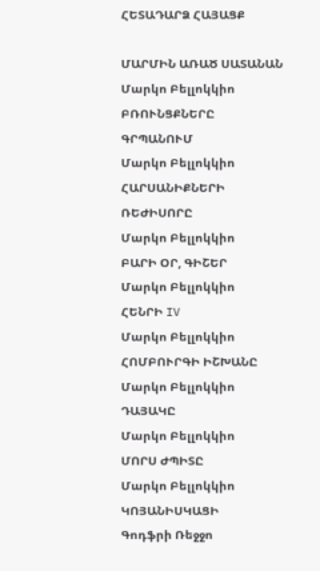ՀԵՏԱԴԱՐՁ ՀԱՅԱՑՔ

ՄԱՐՄԻՆ ԱՌԱԾ ՍԱՏԱՆԱՆ
Մարկո Բելլոկկիո
ԲՌՈՒՆՑՔՆԵՐԸ ԳՐՊԱՆՈՒՄ
Մարկո Բելլոկկիո
ՀԱՐՍԱՆԻՔՆԵՐԻ ՌԵԺԻՍՈՐԸ
Մարկո Բելլոկկիո
ԲԱՐԻ ՕՐ, ԳԻՇԵՐ
Մարկո Բելլոկկիո
ՀԵՆՐԻ IV
Մարկո Բելլոկկիո
ՀՈՄԲՈՒՐԳԻ ԻՇԽԱՆԸ
Մարկո Բելլոկկիո
ԴԱՅԱԿԸ
Մարկո Բելլոկկիո
ՄՈՐՍ ԺՊԻՏԸ
Մարկո Բելլոկկիո
ԿՈՅԱՆԻՍԿԱՑԻ
Գոդֆրի Ռեջջո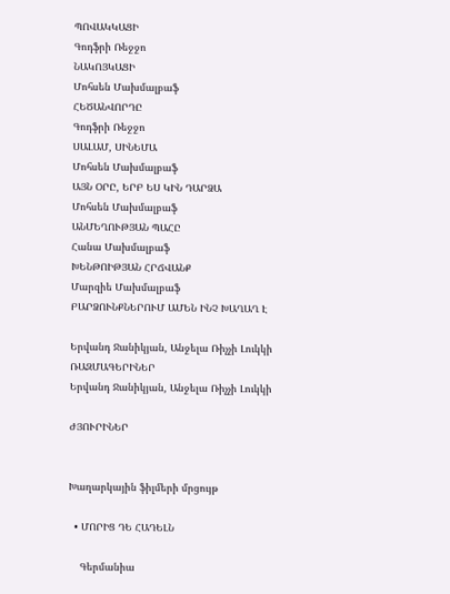ՊՈՎԱԿԿԱՑԻ
Գոդֆրի Ռեջջո
ՆԱԿՈՅԿԱՑԻ
Մոհսեն Մախմալբաֆ
ՀԵԾԱՆՎՈՐԴԸ
Գոդֆրի Ռեջջո
ՍԱԼԱՄ, ՍԻՆԵՄԱ
Մոհսեն Մախմալբաֆ
ԱՅՆ ՕՐԸ, ԵՐԲ ԵՍ ԿԻՆ ԴԱՐՁԱ
Մոհսեն Մախմալբաֆ
ԱՆՄԵՂՈՒԹՅԱՆ ՊԱՀԸ
Հանա Մախմալբաֆ
ԽԵՆԹՈԻԹՅԱՆ ՀՐՃՎԱՆՔ
Մարզիե Մախմալբաֆ
ԲԱՐՁՈՒՆՔՆԵՐՈՒՄ ԱՄԵՆ ԻՆՉ ԽԱՂԱՂ Է

Երվանդ Ջանիկյան, Անջելա Ռիչչի Լուկկի
ՌԱԶՄԱԳԵՐԻՆԵՐ
Երվանդ Ջանիկյան, Անջելա Ռիչչի Լուկկի

ԺՅՈՒՐԻՆԵՐ


Խաղարկային ֆիլմերի մրցույթ

  • ՄՈՐԻՑ ԴԵ ՀԱԴԵԼՆ

    Գերմանիա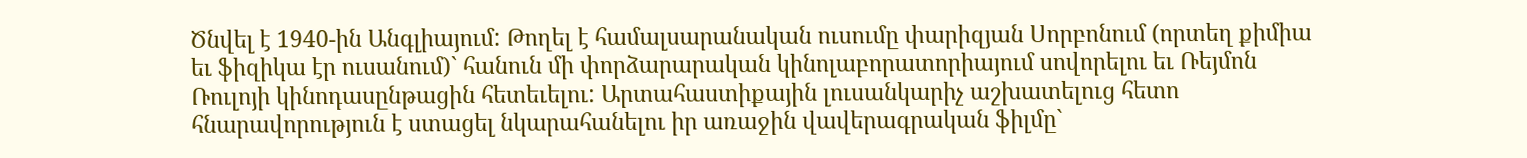Ծնվել է 1940-ին Անգլիայում: Թողել է համալսարանական ուսումը փարիզյան Սորբոնում (որտեղ քիմիա եւ ֆիզիկա էր ուսանում)` հանուն մի փորձարարական կինոլաբորատորիայում սովորելու եւ Ռեյմոն Ռուլոյի կինոդասընթացին հետեւելու: Արտահաստիքային լուսանկարիչ աշխատելուց հետո հնարավորություն է ստացել նկարահանելու իր առաջին վավերագրական ֆիլմը`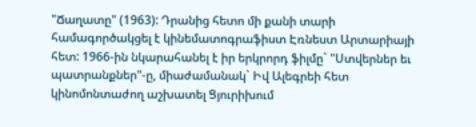"Ճաղատը" (1963): Դրանից հետո մի քանի տարի համագործակցել է կինեմատոգրաֆիստ Էռնեստ Արտարիայի հետ: 1966-ին նկարահանել է իր երկրորդ ֆիլմը` "Ստվերներ եւ պատրանքներ"-ը, միաժամանակ` Իվ Ալեգրեի հետ կինոմոնտաժող աշխատել Ցյուրիխում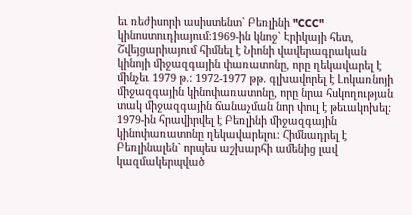եւ ռեժիսորի ասիստենտ` Բեռլինի "CCC" կինոստուդիայում:1969-ին կնոջ` Էրիկայի հետ, Շվեյցարիայում հիմնել է Նիոնի վավերագրական կինոյի միջազգային փառատոնը, որը ղեկավարել է մինչեւ 1979 թ.: 1972-1977 թթ. գլխավորել է Լոկառնոյի միջազգային կինոփառատոնը, որը նրա հսկողության տակ միջազգային ճանաչման նոր փուլ է թեւակոխել: 1979-ին հրավիրվել է Բեռլինի միջազգային կինոփառատոնը ղեկավարելու: Հիմնադրել է Բեռլինալեն` որպես աշխարհի ամենից լավ կազմակերպված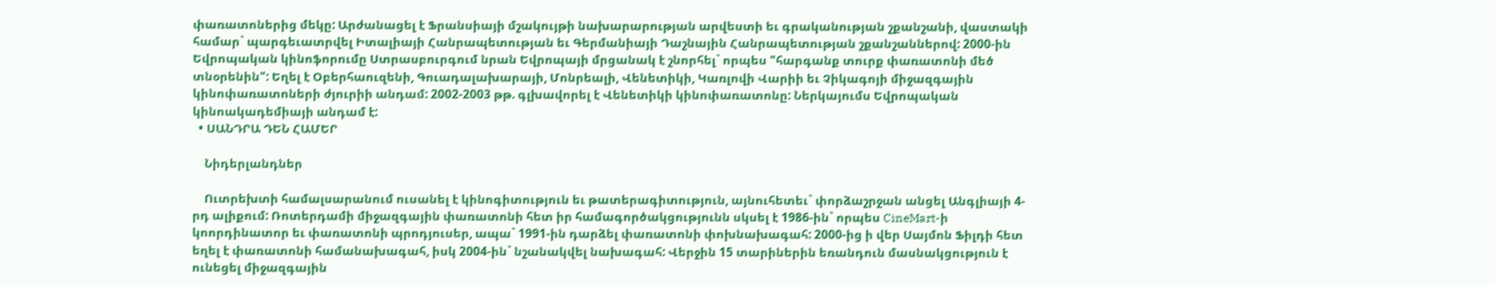փառատոներից մեկը: Արժանացել է Ֆրանսիայի մշակույթի նախարարության արվեստի եւ գրականության շքանշանի, վաստակի համար` պարգեւատրվել Իտալիայի Հանրապետության եւ Գերմանիայի Դաշնային Հանրապետության շքանշաններով: 2000-ին Եվրոպական կինոֆորումը Ստրասբուրգում նրան Եվրոպայի մրցանակ է շնորհել` որպես "հարգանք տուրք փառատոնի մեծ տնօրենին": Եղել է Օբերհաուզենի, Գուադալախարայի, Մոնրեալի, Վենետիկի, Կառլովի Վարիի եւ Չիկագոյի միջազգային կինոփառատոների ժյուրիի անդամ: 2002-2003 թթ. գլխավորել է Վենետիկի կինոփառատոնը: Ներկայումս Եվրոպական կինոակադեմիայի անդամ է:
  • ՍԱՆԴՐԱ ԴԵՆ ՀԱՄԵՐ

    Նիդերլանդներ

    Ուտրեխտի համալսարանում ուսանել է կինոգիտություն եւ թատերագիտություն, այնուհետեւ` փորձաշրջան անցել Անգլիայի 4-րդ ալիքում: Ռոտերդամի միջազգային փառատոնի հետ իր համագործակցությունն սկսել է 1986-ին` որպես CineMart-ի կոորդինատոր եւ փառատոնի պրոդյուսեր, ապա` 1991-ին դարձել փառատոնի փոխնախագահ: 2000-ից ի վեր Սայմոն Ֆիլդի հետ եղել է փառատոնի համանախագահ, իսկ 2004-ին` նշանակվել նախագահ: Վերջին 15 տարիներին եռանդուն մասնակցություն է ունեցել միջազգային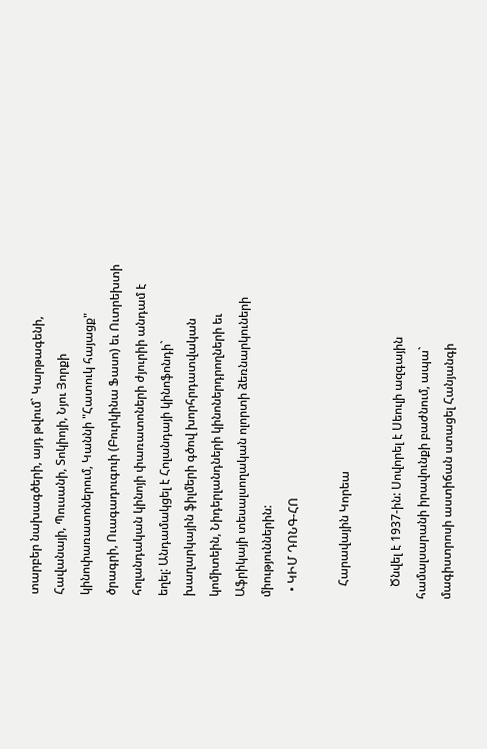տարբեր նախագծերի, այդ թվում` Կարթագենի, Հավանայի, Պուսանի, Տոկիոյի, Նյու Յորքի կինոփառատոներում, Կաննի "Հատուկ հայացք" ծրագրի, Ուագադուգուի (Բուրկինա Ֆասո) եւ Ուտրեխտի հոլանդական կինոյի փառատոների ժյուրիի անդամ է եղել: Անդամակցել է Հոլանդայի կինոֆոնդի` խաղարկային ֆիլմերի գծով խորհրդատվական կոմիտեին, Նիդերլանդների կինոներդրողների եւ Աֆրիկայի տեսալսողական ոլորտի ձեռնարկուների միություններին:
  • ԿԻՄ ԴՈՆԳ-ՀՈ

    Հարավային Կորեա

    Ծնվել է 1937-ին: Սովորել է Սեուլի ազգային համալսարանի իրավունքի բաժնում, ապա` մագիստրոսի աստիճան ստացել Հանյանգի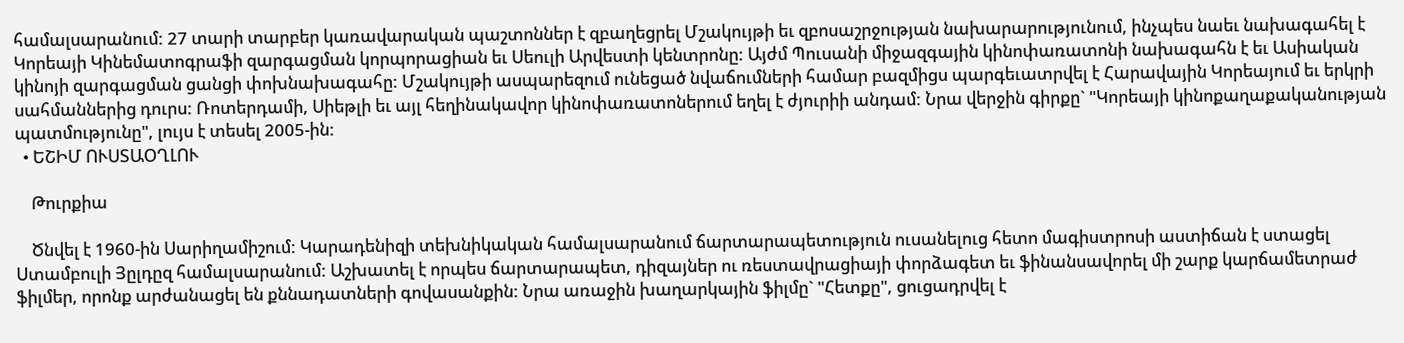համալսարանում: 27 տարի տարբեր կառավարական պաշտոններ է զբաղեցրել Մշակույթի եւ զբոսաշրջության նախարարությունում, ինչպես նաեւ նախագահել է Կորեայի Կինեմատոգրաֆի զարգացման կորպորացիան եւ Սեուլի Արվեստի կենտրոնը: Այժմ Պուսանի միջազգային կինոփառատոնի նախագահն է եւ Ասիական կինոյի զարգացման ցանցի փոխնախագահը: Մշակույթի ասպարեզում ունեցած նվաճումների համար բազմիցս պարգեւատրվել է Հարավային Կորեայում եւ երկրի սահմաններից դուրս: Ռոտերդամի, Սիեթլի եւ այլ հեղինակավոր կինոփառատոներում եղել է ժյուրիի անդամ: Նրա վերջին գիրքը` "Կորեայի կինոքաղաքականության պատմությունը", լույս է տեսել 2005-ին:
  • ԵՇԻՄ ՈՒՍՏԱՕՂԼՈՒ

    Թուրքիա

    Ծնվել է 1960-ին Սարիղամիշում: Կարադենիզի տեխնիկական համալսարանում ճարտարապետություն ուսանելուց հետո մագիստրոսի աստիճան է ստացել Ստամբուլի Յըլդըզ համալսարանում: Աշխատել է որպես ճարտարապետ, դիզայներ ու ռեստավրացիայի փորձագետ եւ ֆինանսավորել մի շարք կարճամետրաժ ֆիլմեր, որոնք արժանացել են քննադատների գովասանքին: Նրա առաջին խաղարկային ֆիլմը` "Հետքը", ցուցադրվել է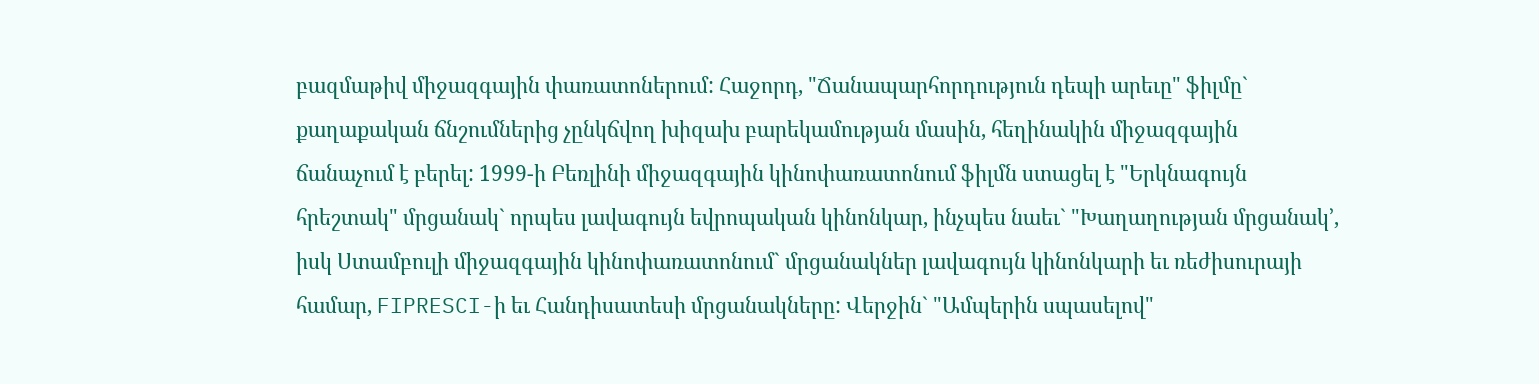բազմաթիվ միջազգային փառատոներում: Հաջորդ, "Ճանապարհորդություն դեպի արեւը" ֆիլմը` քաղաքական ճնշումներից չընկճվող խիզախ բարեկամության մասին, հեղինակին միջազգային ճանաչում է բերել: 1999-ի Բեռլինի միջազգային կինոփառատոնում ֆիլմն ստացել է "Երկնագույն հրեշտակ" մրցանակ` որպես լավագույն եվրոպական կինոնկար, ինչպես նաեւ` "Խաղաղության մրցանակ՚, իսկ Ստամբուլի միջազգային կինոփառատոնում` մրցանակներ լավագույն կինոնկարի եւ ռեժիսուրայի համար, FIPRESCI-ի եւ Հանդիսատեսի մրցանակները: Վերջին` "Ամպերին սպասելով"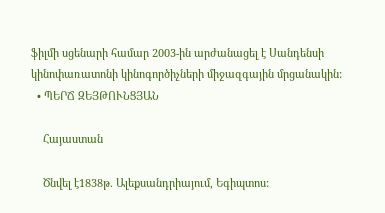ֆիլմի սցենարի համար 2003-ին արժանացել է Սանդենսի կինոփառատոնի կինոգործիչների միջազգային մրցանակին:
  • ՊԵՐՃ ԶԵՅԹՈՒՆՑՅԱՆ

    Հայաստան

    Ծնվել է1838թ. Ալեքսանդրիայում, Եգիպտոս: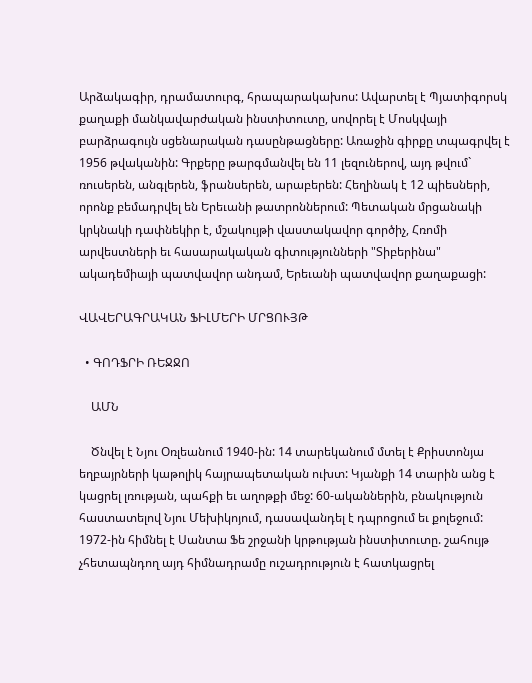Արձակագիր, դրամատուրգ, հրապարակախոս: Ավարտել է Պյատիգորսկ քաղաքի մանկավարժական ինստիտուտը, սովորել է Մոսկվայի բարձրագույն սցենարական դասընթացները: Առաջին գիրքը տպագրվել է 1956 թվականին: Գրքերը թարգմանվել են 11 լեզուներով, այդ թվում` ռուսերեն, անգլերեն, ֆրանսերեն, արաբերեն: Հեղինակ է 12 պիեսների, որոնք բեմադրվել են Երեւանի թատրոններում: Պետական մրցանակի կրկնակի դափնեկիր է, մշակույթի վաստակավոր գործիչ, Հռոմի արվեստների եւ հասարակական գիտությունների "Տիբերինա" ակադեմիայի պատվավոր անդամ, Երեւանի պատվավոր քաղաքացի:

ՎԱՎԵՐԱԳՐԱԿԱՆ ՖԻԼՄԵՐԻ ՄՐՑՈՒՅԹ

  • ԳՈԴՖՐԻ ՌԵՋՋՈ

    ԱՄՆ

    Ծնվել է Նյու Օռլեանում 1940-ին: 14 տարեկանում մտել է Քրիստոնյա եղբայրների կաթոլիկ հայրապետական ուխտ: Կյանքի 14 տարին անց է կացրել լռության, պահքի եւ աղոթքի մեջ: 60-ականներին, բնակություն հաստատելով Նյու Մեխիկոյում, դասավանդել է դպրոցում եւ քոլեջում: 1972-ին հիմնել է Սանտա Ֆե շրջանի կրթության ինստիտուտը. շահույթ չհետապնդող այդ հիմնադրամը ուշադրություն է հատկացրել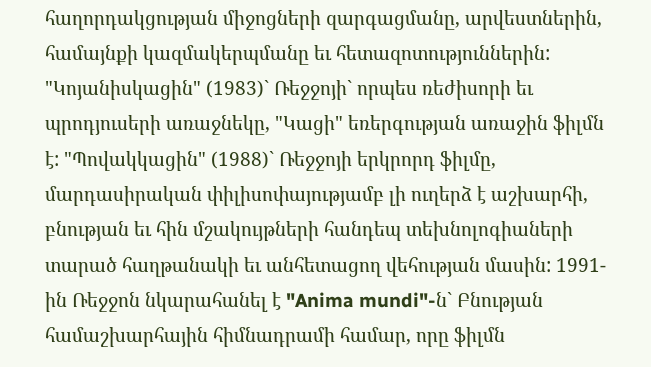հաղորդակցության միջոցների զարգացմանը, արվեստներին, համայնքի կազմակերպմանը եւ հետազոտություններին: "Կոյանիսկացին" (1983)` Ռեջջոյի` որպես ռեժիսորի եւ պրոդյուսերի առաջնեկը, "Կացի" եռերգության առաջին ֆիլմն է: "Պովակկացին" (1988)` Ռեջջոյի երկրորդ ֆիլմը, մարդասիրական փիլիսոփայությամբ լի ուղերձ է աշխարհի, բնության եւ հին մշակույթների հանդեպ տեխնոլոգիաների տարած հաղթանակի եւ անհետացող վեհության մասին: 1991-ին Ռեջջոն նկարահանել է "Anima mundi"-ն` Բնության համաշխարհային հիմնադրամի համար, որը ֆիլմն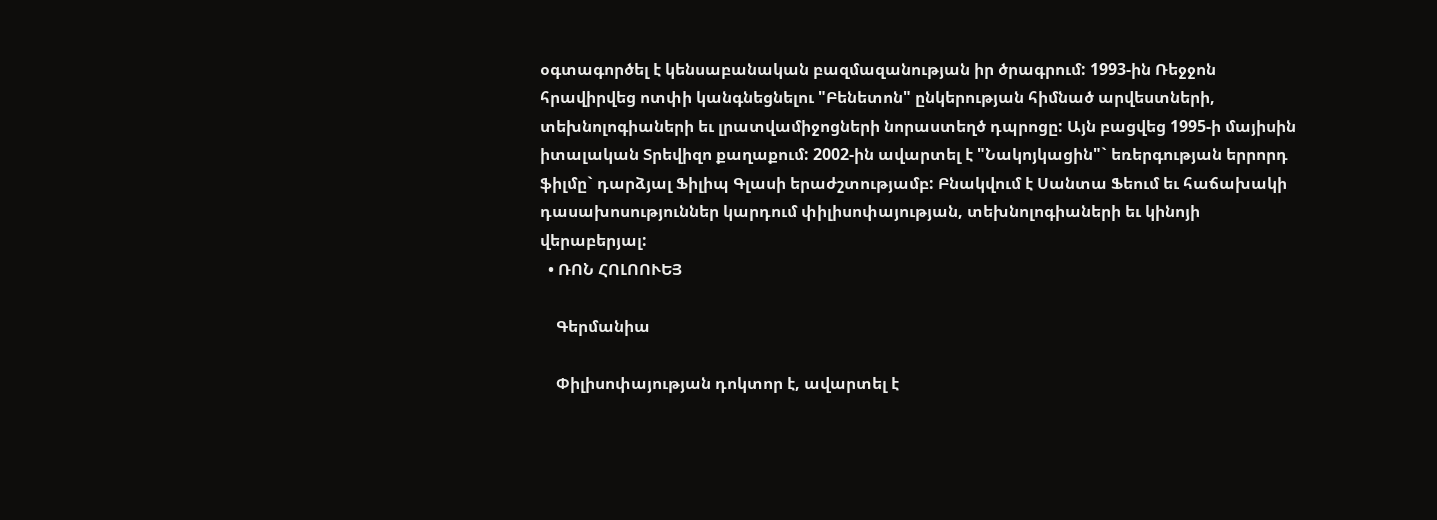օգտագործել է կենսաբանական բազմազանության իր ծրագրում: 1993-ին Ռեջջոն հրավիրվեց ոտփի կանգնեցնելու "Բենետոն" ընկերության հիմնած արվեստների, տեխնոլոգիաների եւ լրատվամիջոցների նորաստեղծ դպրոցը: Այն բացվեց 1995-ի մայիսին իտալական Տրեվիզո քաղաքում: 2002-ին ավարտել է "Նակոյկացին"` եռերգության երրորդ ֆիլմը` դարձյալ Ֆիլիպ Գլասի երաժշտությամբ: Բնակվում է Սանտա Ֆեում եւ հաճախակի դասախոսություններ կարդում փիլիսոփայության, տեխնոլոգիաների եւ կինոյի վերաբերյալ:
  • ՌՈՆ ՀՈԼՈՈՒԵՅ

    Գերմանիա

    Փիլիսոփայության դոկտոր է, ավարտել է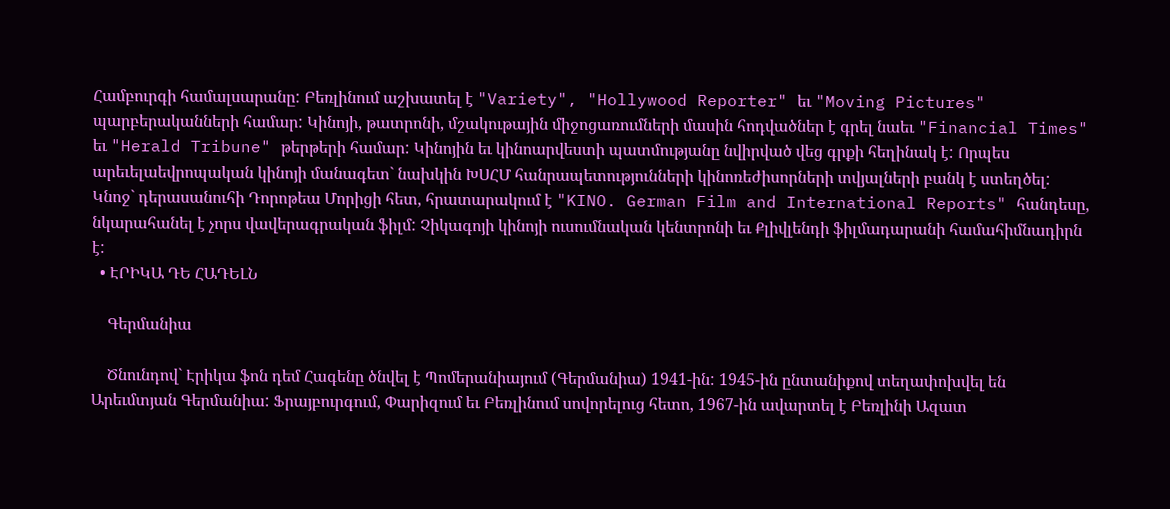Համբուրգի համալսարանը: Բեռլինում աշխատել է "Variety", "Hollywood Reporter" եւ "Moving Pictures" պարբերականների համար: Կինոյի, թատրոնի, մշակութային միջոցառումների մասին հոդվածներ է գրել նաեւ "Financial Times" եւ "Herald Tribune" թերթերի համար: Կինոյին եւ կինոարվեստի պատմությանը նվիրված վեց գրքի հեղինակ է: Որպես արեւելաեվրոպական կինոյի մանագետ` նախկին ԽՍՀՄ հանրապետությունների կինոռեժիսորների տվյալների բանկ է ստեղծել: Կնոջ` դերասանուհի Դորոթեա Մորիցի հետ, հրատարակում է "KINO. German Film and International Reports" հանդեսը, նկարահանել է չորս վավերագրական ֆիլմ: Չիկագոյի կինոյի ուսումնական կենտրոնի եւ Քլիվլենդի ֆիլմադարանի համահիմնադիրն է:
  • ԷՐԻԿԱ ԴԵ ՀԱԴԵԼՆ

    Գերմանիա

    Ծնունդով` Էրիկա ֆոն դեմ Հագենը ծնվել է Պոմերանիայում (Գերմանիա) 1941-ին: 1945-ին ընտանիքով տեղափոխվել են Արեւմտյան Գերմանիա: Ֆրայբուրգում, Փարիզում եւ Բեռլինում սովորելուց հետո, 1967-ին ավարտել է Բեռլինի Ազատ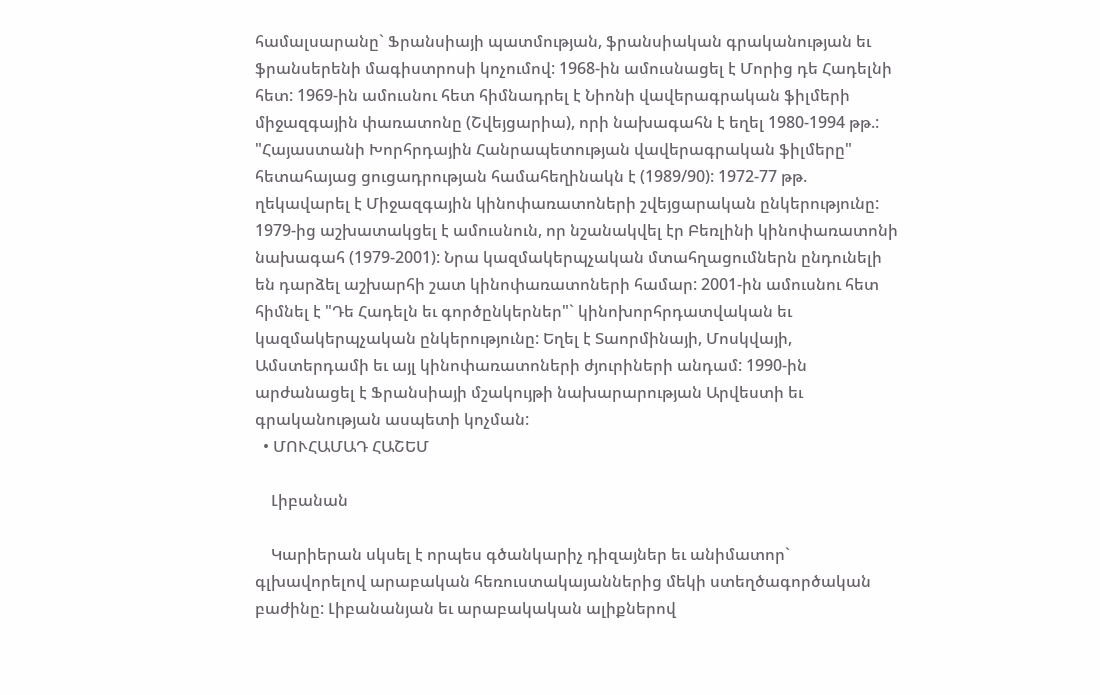համալսարանը` Ֆրանսիայի պատմության, ֆրանսիական գրականության եւ ֆրանսերենի մագիստրոսի կոչումով: 1968-ին ամուսնացել է Մորից դե Հադելնի հետ: 1969-ին ամուսնու հետ հիմնադրել է Նիոնի վավերագրական ֆիլմերի միջազգային փառատոնը (Շվեյցարիա), որի նախագահն է եղել 1980-1994 թթ.: "Հայաստանի Խորհրդային Հանրապետության վավերագրական ֆիլմերը" հետահայաց ցուցադրության համահեղինակն է (1989/90): 1972-77 թթ. ղեկավարել է Միջազգային կինոփառատոների շվեյցարական ընկերությունը: 1979-ից աշխատակցել է ամուսնուն, որ նշանակվել էր Բեռլինի կինոփառատոնի նախագահ (1979-2001): Նրա կազմակերպչական մտահղացումներն ընդունելի են դարձել աշխարհի շատ կինոփառատոների համար: 2001-ին ամուսնու հետ հիմնել է "Դե Հադելն եւ գործընկերներ"` կինոխորհրդատվական եւ կազմակերպչական ընկերությունը: Եղել է Տաորմինայի, Մոսկվայի, Ամստերդամի եւ այլ կինոփառատոների ժյուրիների անդամ: 1990-ին արժանացել է Ֆրանսիայի մշակույթի նախարարության Արվեստի եւ գրականության ասպետի կոչման:
  • ՄՈՒՀԱՄԱԴ ՀԱՇԵՄ

    Լիբանան

    Կարիերան սկսել է որպես գծանկարիչ դիզայներ եւ անիմատոր` գլխավորելով արաբական հեռուստակայաններից մեկի ստեղծագործական բաժինը: Լիբանանյան եւ արաբակական ալիքներով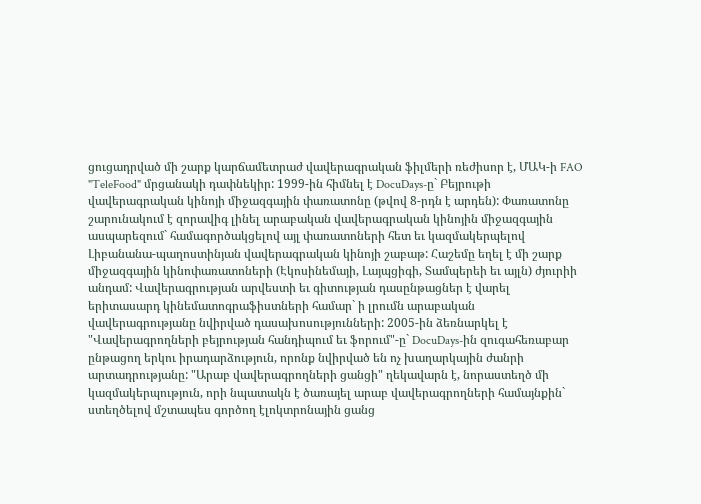ցուցադրված մի շարք կարճամետրաժ վավերագրական ֆիլմերի ռեժիսոր է, ՄԱԿ-ի FAO "TeleFood" մրցանակի դափնեկիր: 1999-ին հիմնել է DocuDays-ը` Բեյրութի վավերագրական կինոյի միջազգային փառատոնը (թվով 8-րդն է արդեն): Փառատոնը շարունակում է զորավիգ լինել արաբական վավերագրական կինոյին միջազգային ասպարեզում` համագործակցելով այլ փառատոների հետ եւ կազմակերպելով Լիբանանա-պաղոստինյան վավերագրական կինոյի շաբաթ: Հաշեմը եղել է մի շարք միջազգային կինոփառատոների (Էկոսինեմայի, Լայպցիգի, Տամպերեի եւ այլն) ժյուրիի անդամ: Վավերագրության արվեստի եւ գիտության դասընթացներ է վարել երիտասարդ կինեմատոգրաֆիստների համար` ի լրումն արաբական վավերագրությանը նվիրված դասախոսությունների: 2005-ին ձեռնարկել է "Վավերագրողների բեյրության հանդիպում եւ ֆորում"-ը` DocuDays-ին զուգահեռաբար ընթացող երկու իրադարձություն, որոնք նվիրված են ոչ խաղարկային ժանրի արտադրությանը: "Արաբ վավերագրողների ցանցի" ղեկավարն է, նորաստեղծ մի կազմակերպություն, որի նպատակն է ծառայել արաբ վավերագրողների համայնքին` ստեղծելով մշտապես գործող էլոկտրոնային ցանց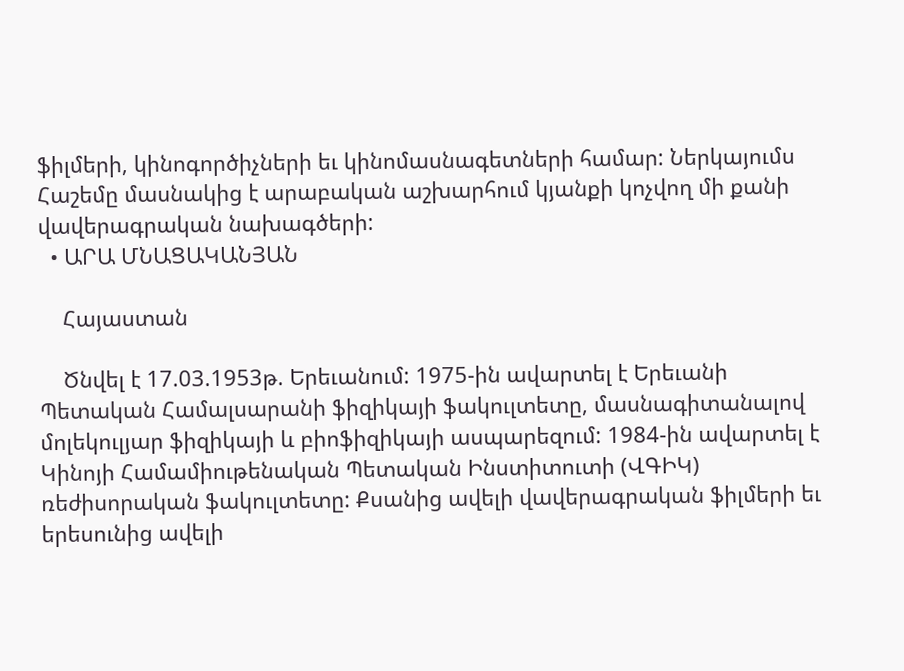ֆիլմերի, կինոգործիչների եւ կինոմասնագետների համար: Ներկայումս Հաշեմը մասնակից է արաբական աշխարհում կյանքի կոչվող մի քանի վավերագրական նախագծերի:
  • ԱՐԱ ՄՆԱՑԱԿԱՆՅԱՆ

    Հայաստան

    Ծնվել է 17.03.1953թ. Երեւանում: 1975-ին ավարտել է Երեւանի Պետական Համալսարանի ֆիզիկայի ֆակուլտետը, մասնագիտանալով մոլեկուլյար ֆիզիկայի և բիոֆիզիկայի ասպարեզում: 1984-ին ավարտել է Կինոյի Համամիութենական Պետական Ինստիտուտի (ՎԳԻԿ) ռեժիսորական ֆակուլտետը: Քսանից ավելի վավերագրական ֆիլմերի եւ երեսունից ավելի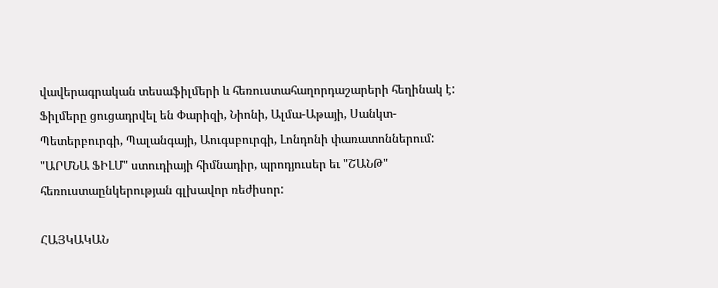վավերագրական տեսաֆիլմերի և հեռուստահաղորդաշարերի հեղինակ է: Ֆիլմերը ցուցադրվել են Փարիզի, Նիոնի, Ալմա-Աթայի, Սանկտ-Պետերբուրգի, Պալանգայի, Աուգսբուրգի, Լոնդոնի փառատոններում: "ԱՐՄՆԱ ՖԻԼՄ" ստուդիայի հիմնադիր, պրոդյուսեր եւ "ՇԱՆԹ" հեռուստաընկերության գլխավոր ռեժիսոր:

ՀԱՅԿԱԿԱՆ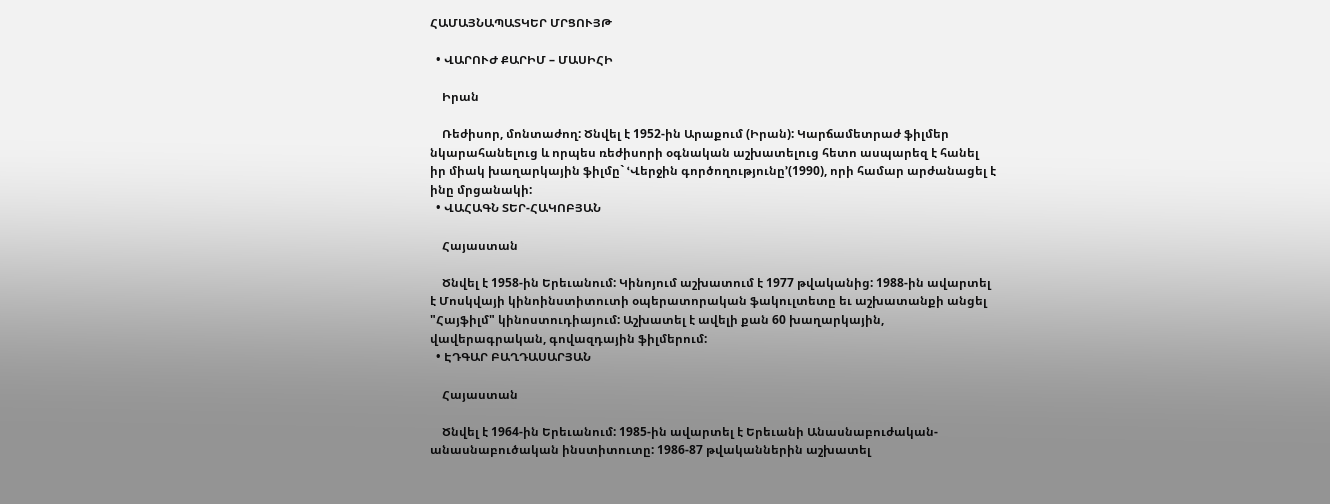ՀԱՄԱՅՆԱՊԱՏԿԵՐ ՄՐՑՈՒՅԹ

  • ՎԱՐՈՒԺ ՔԱՐԻՄ – ՄԱՍԻՀԻ

    Իրան

    Ռեժիսոր, մոնտաժող: Ծնվել է 1952-ին Արաքում (Իրան): Կարճամետրաժ ֆիլմեր նկարահանելուց և որպես ռեժիսորի օգնական աշխատելուց հետո ասպարեզ է հանել իր միակ խաղարկային ֆիլմը` ՙՎերջին գործողությունը՚(1990), որի համար արժանացել է ինը մրցանակի:
  • ՎԱՀԱԳՆ ՏԵՐ-ՀԱԿՈԲՅԱՆ

    Հայաստան

    Ծնվել է 1958-ին Երեւանում: Կինոյում աշխատում է 1977 թվականից: 1988-ին ավարտել է Մոսկվայի կինոինստիտուտի օպերատորական ֆակուլտետը եւ աշխատանքի անցել "Հայֆիլմ" կինոստուդիայում: Աշխատել է ավելի քան 60 խաղարկային, վավերագրական, գովազդային ֆիլմերում:
  • ԷԴԳԱՐ ԲԱՂԴԱՍԱՐՅԱՆ

    Հայաստան

    Ծնվել է 1964-ին Երեւանում: 1985-ին ավարտել է Երեւանի Անասնաբուժական-անասնաբուծական ինստիտուտը: 1986-87 թվականներին աշխատել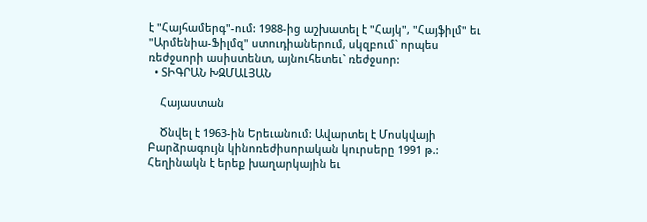է "Հայհամերգ"-ում: 1988-ից աշխատել է "Հայկ", "Հայֆիլմ" եւ "Արմենիա-Ֆիլմզ" ստուդիաներում, սկզբում` որպես ռեժջսորի ասիստենտ, այնուհետեւ` ռեժջսոր:
  • ՏԻԳՐԱՆ ԽԶՄԱԼՅԱՆ

    Հայաստան

    Ծնվել է 1963-ին Երեւանում: Ավարտել է Մոսկվայի Բարձրագույն կինոռեժիսորական կուրսերը 1991 թ.: Հեղինակն է երեք խաղարկային եւ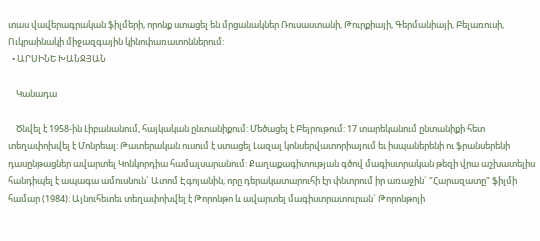տաս վավերագրական ֆիլմերի, որոնք ստացել են մրցանակներ Ռուսաստանի, Թուրքիայի, Գերմանիայի, Բելառուսի, Ուկրաինակի միջազգային կինոփառատոններում:
  • ԱՐՍԻՆԵ ԽԱՆՋՅԱՆ

    Կանադա

    Ծնվել է 1958-ին Լիբանանում, հայկական ընտանիքում: Մեծացել է Բեյրութում: 17 տարեկանում ընտանիքի հետ տեղափոխվել է Մոնրեալ: Թատերական ուսում է ստացել Լազալ կոնսերվատորիայում եւ իսպաներենի ու ֆրանսերենի դասընթացներ ավարտել Կոնկորդիա համալսարանում: Քաղաքագիտության գծով մագիստրական թեզի վրա աշխատելիս հանդիպել է ապագա ամուսնուն` Ատոմ Էգոյանին, որը դերակատարուհի էր փնտրում իր առաջին` "Հարազատը" ֆիլմի համար (1984): Այնուհետեւ տեղափոխվել է Թորոնթո և ավարտել մագիստրատուրան` Թորոնթոյի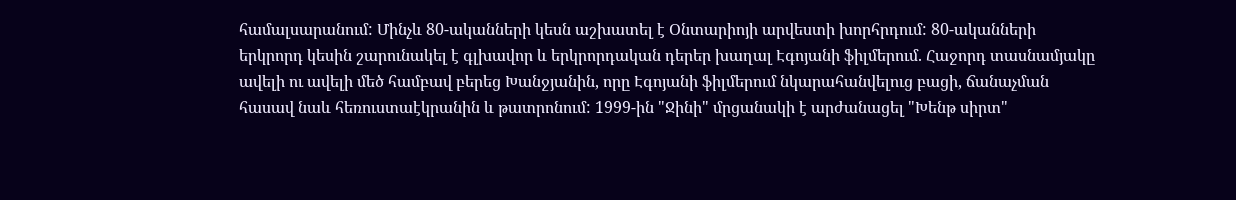համալսարանում: Մինչև 80-ականների կեսն աշխատել է Օնտարիոյի արվեստի խորհրդում: 80-ականների երկրորդ կեսին շարունակել է գլխավոր և երկրորդական դերեր խաղալ Էգոյանի ֆիլմերում. Հաջորդ տասնամյակը ավելի ու ավելի մեծ համբավ բերեց Խանջյանին, որը Էգոյանի ֆիլմերում նկարահանվելուց բացի, ճանաչման հասավ նաև հեռուստաէկրանին և թատրոնում: 1999-ին "Ջինի" մրցանակի է արժանացել "Խենթ սիրտ"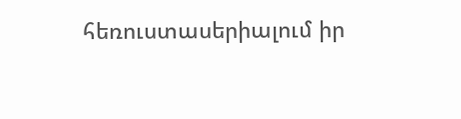հեռուստասերիալում իր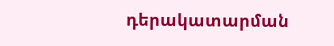դերակատարման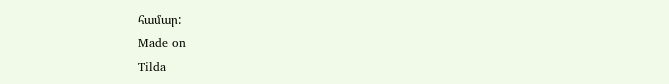համար:
Made on
Tilda